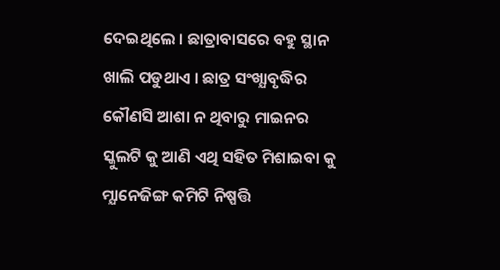ଦେଇଥିଲେ । ଛାତ୍ରାବାସରେ ବହୁ ସ୍ଥାନ ଖାଲି ପଡୁଥାଏ । ଛାତ୍ର ସଂଖ୍ଯାବୃଦ୍ଧିର କୌଣସି ଆଶା ନ ଥିବାରୁ ମାଇନର ସ୍କୁଲଟି କୁ ଆଣି ଏଥି ସହିତ ମିଶାଇବା କୁ ମ୍ଯାନେଜିଙ୍ଗ କମିଟି ନିଷ୍ପତ୍ତି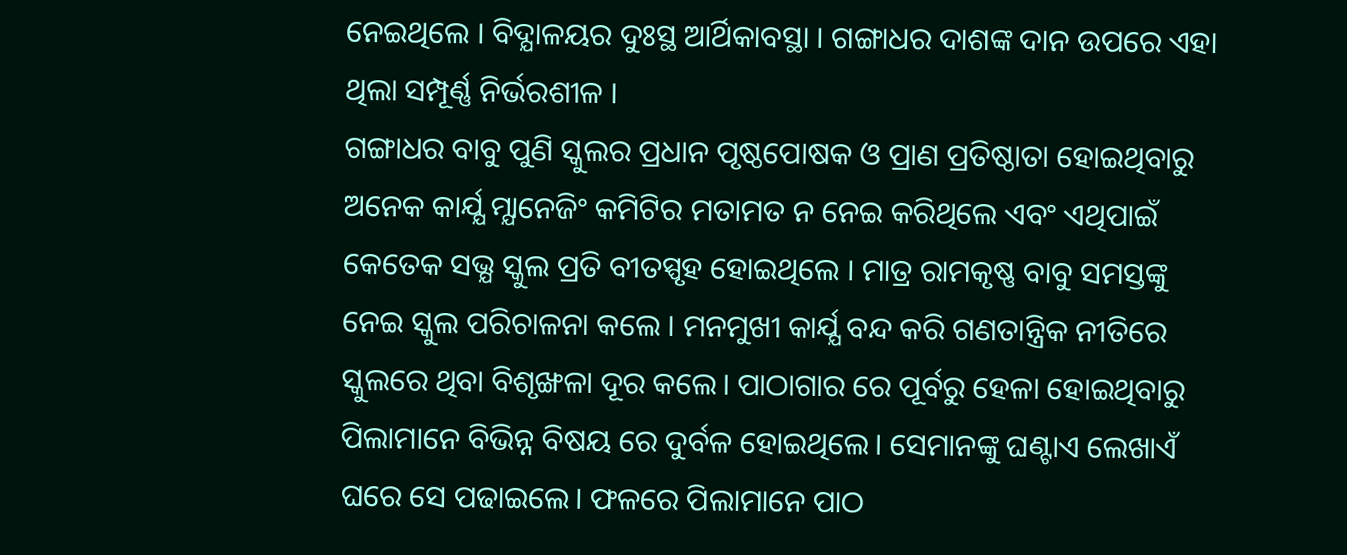ନେଇଥିଲେ । ବିଦ୍ଯାଳୟର ଦୁଃସ୍ଥ ଆର୍ଥିକାବସ୍ଥା । ଗଙ୍ଗାଧର ଦାଶଙ୍କ ଦାନ ଉପରେ ଏହା ଥିଲା ସମ୍ପୂର୍ଣ୍ଣ ନିର୍ଭରଶୀଳ ।
ଗଙ୍ଗାଧର ବାବୁ ପୁଣି ସ୍କୁଲର ପ୍ରଧାନ ପୃଷ୍ଠପୋଷକ ଓ ପ୍ରାଣ ପ୍ରତିଷ୍ଠାତା ହୋଇଥିବାରୁ ଅନେକ କାର୍ଯ୍ଯ ମ୍ଯାନେଜିଂ କମିଟିର ମତାମତ ନ ନେଇ କରିଥିଲେ ଏବଂ ଏଥିପାଇଁ କେତେକ ସଭ୍ଯ ସ୍କୁଲ ପ୍ରତି ବୀତସ୍ପୃହ ହୋଇଥିଲେ । ମାତ୍ର ରାମକୃଷ୍ଣ ବାବୁ ସମସ୍ତଙ୍କୁ ନେଇ ସ୍କୁଲ ପରିଚାଳନା କଲେ । ମନମୁଖୀ କାର୍ଯ୍ଯ ବନ୍ଦ କରି ଗଣତାନ୍ତ୍ରିକ ନୀତିରେ ସ୍କୁଲରେ ଥିବା ବିଶୃଙ୍ଖଳା ଦୂର କଲେ। ପାଠାଗାର ରେ ପୂର୍ବରୁ ହେଳା ହୋଇଥିବାରୁ ପିଲାମାନେ ବିଭିନ୍ନ ବିଷୟ ରେ ଦୁର୍ବଳ ହୋଇଥିଲେ। ସେମାନଙ୍କୁ ଘଣ୍ଟାଏ ଲେଖାଏଁ ଘରେ ସେ ପଢାଇଲେ। ଫଳରେ ପିଲାମାନେ ପାଠ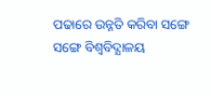ପଢାରେ ଉନ୍ନତି କରିବା ସଙ୍ଗେ ସଙ୍ଗେ ବିଶ୍ୱବିଦ୍ଯାଳୟ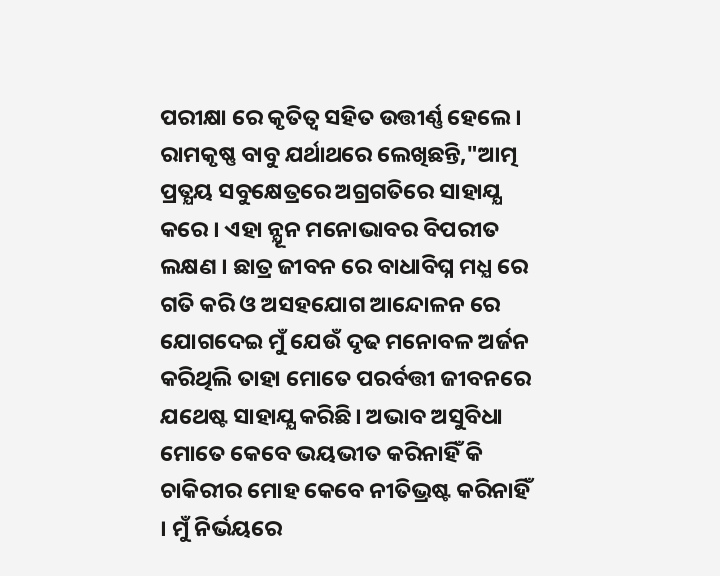ପରୀକ୍ଷା ରେ କୃତିତ୍ୱ ସହିତ ଉତ୍ତୀର୍ଣ୍ଣ ହେଲେ । ରାମକୃଷ୍ଣ ବାବୁ ଯର୍ଥାଥରେ ଲେଖିଛନ୍ତି,"ଆତ୍ମ ପ୍ରତ୍ଯୟ ସବୁକ୍ଷେତ୍ରରେ ଅଗ୍ରଗତିରେ ସାହାଯ୍ଯ କରେ । ଏହା ନ୍ଯୂନ ମନୋଭାବର ବିପରୀତ ଲକ୍ଷଣ । ଛାତ୍ର ଜୀବନ ରେ ବାଧାବିଘ୍ନ ମଧ୍ଯ ରେ ଗତି କରି ଓ ଅସହଯୋଗ ଆନ୍ଦୋଳନ ରେ ଯୋଗଦେଇ ମୁଁ ଯେଉଁ ଦୃଢ ମନୋବଳ ଅର୍ଜନ କରିଥିଲି ତାହା ମୋତେ ପରର୍ବତ୍ତୀ ଜୀବନରେ ଯଥେଷ୍ଟ ସାହାଯ୍ଯ କରିଛି। ଅଭାବ ଅସୁବିଧା ମୋତେ କେବେ ଭୟଭୀତ କରିନାହିଁ କି ଚାକିରୀର ମୋହ କେବେ ନୀତିଭ୍ରଷ୍ଟ କରିନାହିଁ । ମୁଁ ନିର୍ଭୟରେ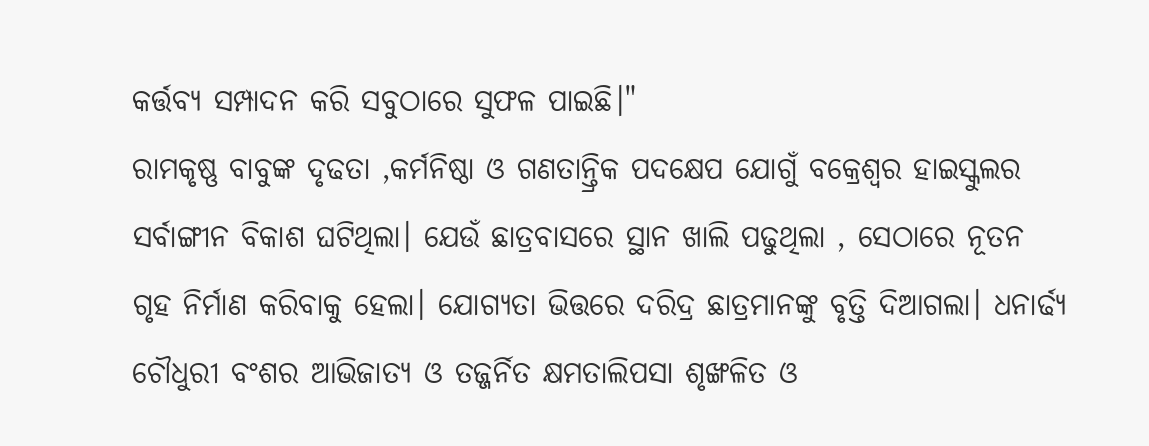କର୍ତ୍ତବ୍ଯ ସମ୍ପାଦନ କରି ସବୁଠାରେ ସୁଫଳ ପାଇଛି।"
ରାମକୃଷ୍ଣ ବାବୁଙ୍କ ଦୃଢତା ,କର୍ମନିଷ୍ଠା ଓ ଗଣତାନ୍ତ୍ରିକ ପଦକ୍ଷେପ ଯୋଗୁଁ ବକ୍ରେଶ୍ୱର ହାଇସ୍କୁଲର ସର୍ବାଙ୍ଗୀନ ବିକାଶ ଘଟିଥିଲା। ଯେଉଁ ଛାତ୍ରବାସରେ ସ୍ଥାନ ଖାଲି ପଢୁଥିଲା , ସେଠାରେ ନୂତନ ଗୃହ ନିର୍ମାଣ କରିବାକୁ ହେଲା। ଯୋଗ୍ଯତା ଭିତ୍ତରେ ଦରିଦ୍ର ଛାତ୍ରମାନଙ୍କୁ ବୃତ୍ତି ଦିଆଗଲା। ଧନାର୍ଢ୍ଯ ଚୌଧୁରୀ ବଂଶର ଆଭିଜାତ୍ଯ ଓ ତଜ୍ଜର୍ନିତ କ୍ଷମତାଲିପସା ଶୃଙ୍ଖଳିତ ଓ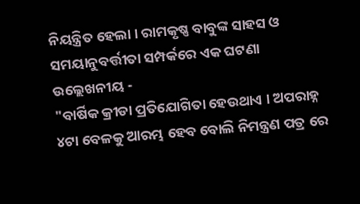ନିୟନ୍ତ୍ରିତ ହେଲା । ରାମକୃଷ୍ଣ ବାବୁଙ୍କ ସାହସ ଓ ସମୟାନୁବର୍ତ୍ତୀତା ସମ୍ପର୍କରେ ଏକ ଘଟଣା ଉଲ୍ଲେଖନୀୟ -
"ବାର୍ଷିକ କ୍ରୀଡା ପ୍ରତିଯୋଗିତା ହେଉଥାଏ । ଅପରାହ୍ନ ୪ଟା ବେଳକୁ ଆରମ୍ଭ ହେବ ବୋଲି ନିମନ୍ତ୍ରଣ ପତ୍ର ରେ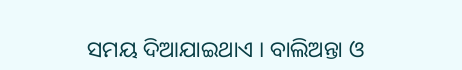ସମୟ ଦିଆଯାଇଥାଏ । ବାଲିଅନ୍ତା ଓ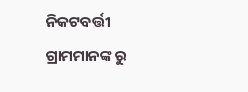ନିକଟବର୍ତ୍ତୀ ଗ୍ରାମମାନଙ୍କ ରୁ